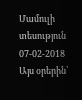Մամուլի տեսություն 07-02-2018
Այս օրերին՝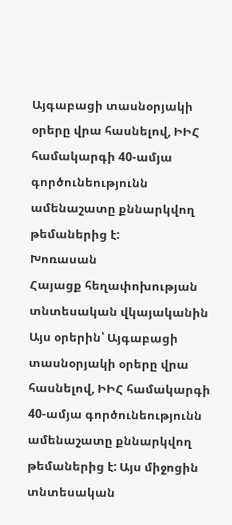Այգաբացի տասնօրյակի օրերը վրա հասնելով, ԻԻՀ համակարգի 40-ամյա գործունեությունն ամենաշատը քննարկվող թեմաներից է:
Խոռասան
Հայացք հեղափոխության տնտեսական վկայականին
Այս օրերին՝ Այգաբացի տասնօրյակի օրերը վրա հասնելով, ԻԻՀ համակարգի 40-ամյա գործունեությունն ամենաշատը քննարկվող թեմաներից է: Այս միջոցին տնտեսական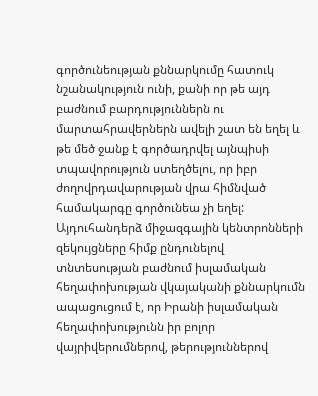գործունեության քննարկումը հատուկ նշանակություն ունի, քանի որ թե այդ բաժնում բարդություններն ու մարտահրավերներն ավելի շատ են եղել և թե մեծ ջանք է գործադրվել այնպիսի տպավորություն ստեղծելու, որ իբր ժողովրդավարության վրա հիմնված համակարգը գործունեա չի եղել: Այդուհանդերձ միջազգային կենտրոնների զեկույցները հիմք ընդունելով տնտեսության բաժնում իսլամական հեղափոխության վկայականի քննարկումն ապացուցում է, որ Իրանի իսլամական հեղափոխությունն իր բոլոր վայրիվերումներով, թերություններով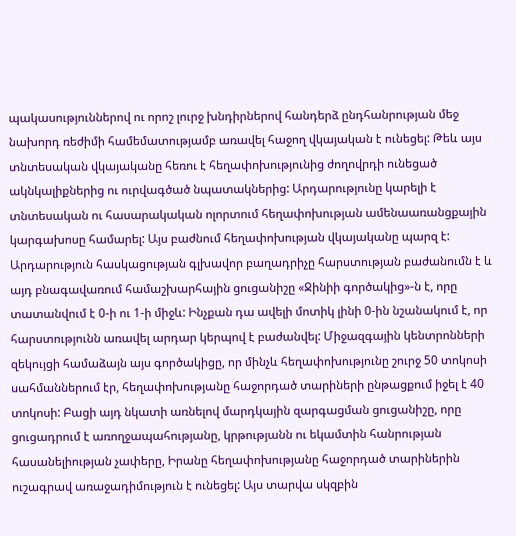պակասություններով ու որոշ լուրջ խնդիրներով հանդերձ ընդհանրության մեջ նախորդ ռեժիմի համեմատությամբ առավել հաջող վկայական է ունեցել: Թեև այս տնտեսական վկայականը հեռու է հեղափոխությունից ժողովրդի ունեցած ակնկալիքներից ու ուրվագծած նպատակներից: Արդարությունը կարելի է տնտեսական ու հասարակական ոլորտում հեղափոխության ամենաառանցքային կարգախոսը համարել: Այս բաժնում հեղափոխության վկայականը պարզ է: Արդարություն հասկացության գլխավոր բաղադրիչը հարստության բաժանումն է և այդ բնագավառում համաշխարհային ցուցանիշը «Ջինիի գործակից»-ն է, որը տատանվում է 0-ի ու 1-ի միջև: Ինչքան դա ավելի մոտիկ լինի 0-ին նշանակում է, որ հարստությունն առավել արդար կերպով է բաժանվել: Միջազգային կենտրոնների զեկույցի համաձայն այս գործակիցը, որ մինչև հեղափոխությունը շուրջ 50 տոկոսի սահմաններում էր, հեղափոխությանը հաջորդած տարիների ընթացքում իջել է 40 տոկոսի: Բացի այդ նկատի առնելով մարդկային զարգացման ցուցանիշը, որը ցուցադրում է առողջապահությանը, կրթությանն ու եկամտին հանրության հասանելիության չափերը, Իրանը հեղափոխությանը հաջորդած տարիներին ուշագրավ առաջադիմություն է ունեցել: Այս տարվա սկզբին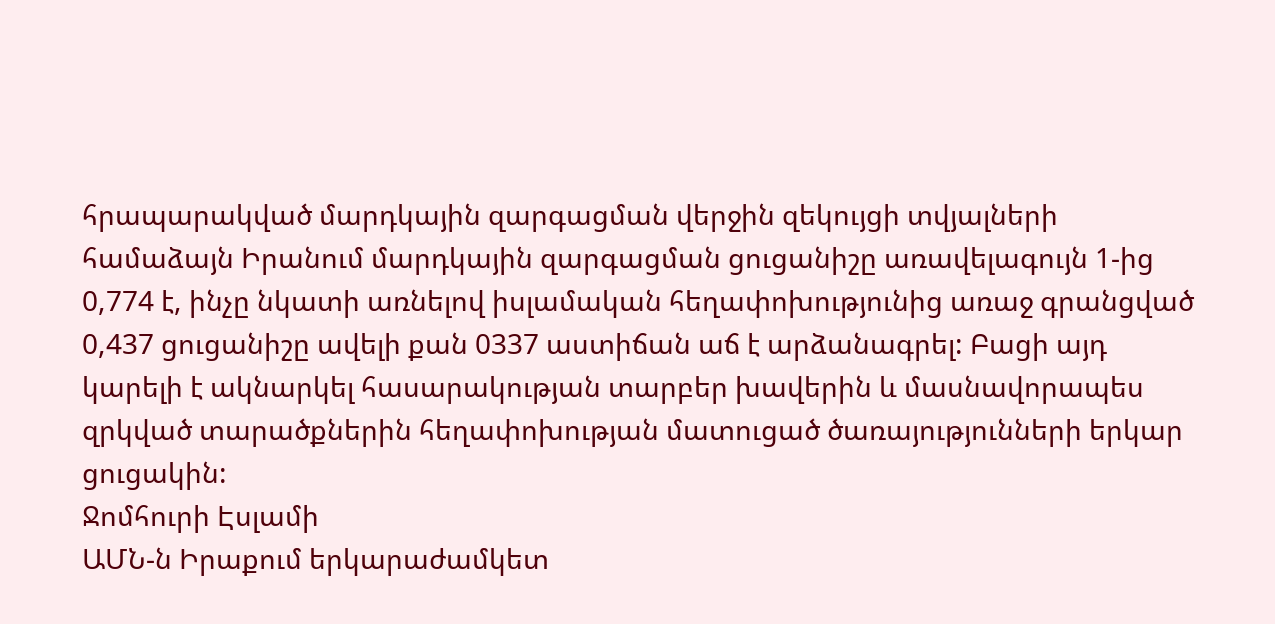հրապարակված մարդկային զարգացման վերջին զեկույցի տվյալների համաձայն Իրանում մարդկային զարգացման ցուցանիշը առավելագույն 1-ից 0,774 է, ինչը նկատի առնելով իսլամական հեղափոխությունից առաջ գրանցված 0,437 ցուցանիշը ավելի քան 0337 աստիճան աճ է արձանագրել: Բացի այդ կարելի է ակնարկել հասարակության տարբեր խավերին և մասնավորապես զրկված տարածքներին հեղափոխության մատուցած ծառայությունների երկար ցուցակին:
Ջոմհուրի Էսլամի
ԱՄՆ-ն Իրաքում երկարաժամկետ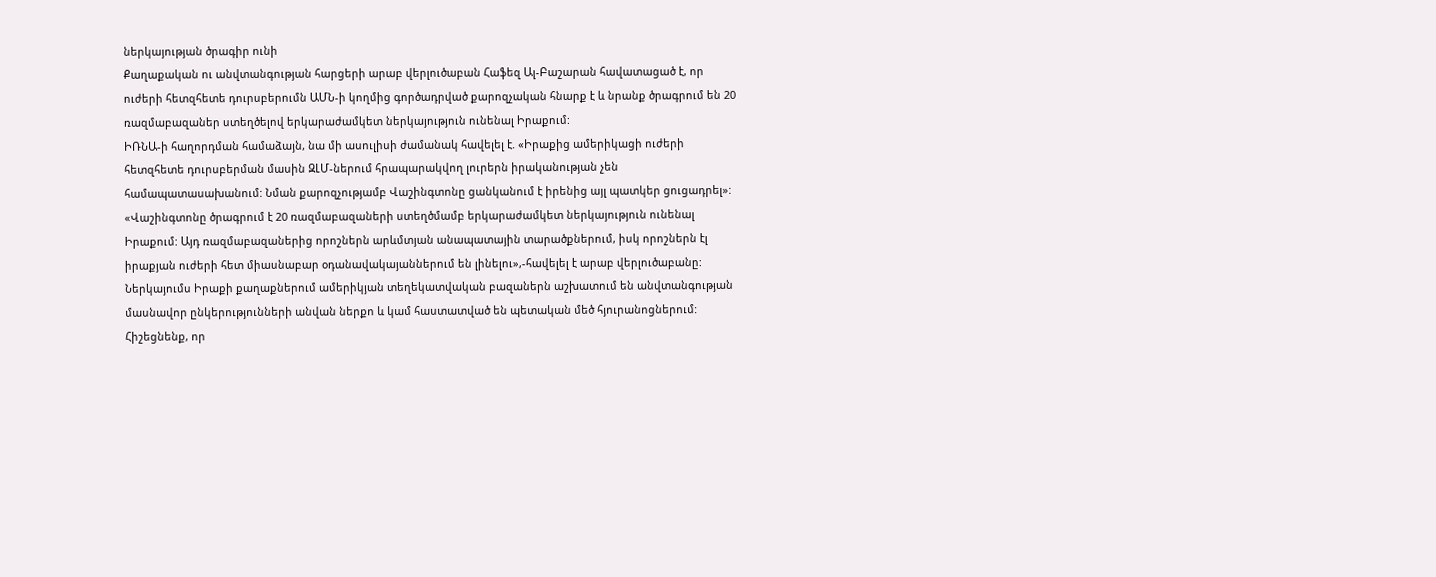ներկայության ծրագիր ունի
Քաղաքական ու անվտանգության հարցերի արաբ վերլուծաբան Հաֆեզ Ալ-Բաշարան հավատացած է, որ ուժերի հետզհետե դուրսբերումն ԱՄՆ-ի կողմից գործադրված քարոզչական հնարք է և նրանք ծրագրում են 20 ռազմաբազաներ ստեղծելով երկարաժամկետ ներկայություն ունենալ Իրաքում:
ԻՌՆԱ-ի հաղորդման համաձայն, նա մի ասուլիսի ժամանակ հավելել է. «Իրաքից ամերիկացի ուժերի հետզհետե դուրսբերման մասին ԶԼՄ-ներում հրապարակվող լուրերն իրականության չեն համապատասախանում: Նման քարոզչությամբ Վաշինգտոնը ցանկանում է իրենից այլ պատկեր ցուցադրել»:
«Վաշինգտոնը ծրագրում է 20 ռազմաբազաների ստեղծմամբ երկարաժամկետ ներկայություն ունենալ Իրաքում: Այդ ռազմաբազաներից որոշներն արևմտյան անապատային տարածքներում, իսկ որոշներն էլ իրաքյան ուժերի հետ միասնաբար օդանավակայաններում են լինելու»,-հավելել է արաբ վերլուծաբանը:
Ներկայումս Իրաքի քաղաքներում ամերիկյան տեղեկատվական բազաներն աշխատում են անվտանգության մասնավոր ընկերությունների անվան ներքո և կամ հաստատված են պետական մեծ հյուրանոցներում:
Հիշեցնենք, որ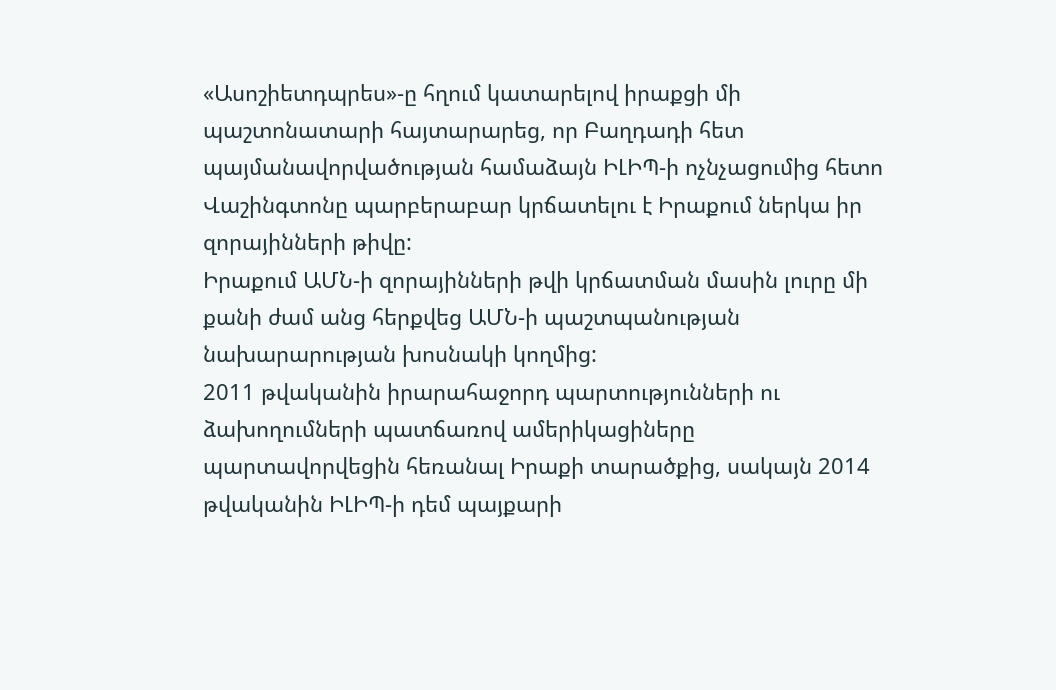«Ասոշիետդպրես»-ը հղում կատարելով իրաքցի մի պաշտոնատարի հայտարարեց, որ Բաղդադի հետ պայմանավորվածության համաձայն ԻԼԻՊ-ի ոչնչացումից հետո Վաշինգտոնը պարբերաբար կրճատելու է Իրաքում ներկա իր զորայինների թիվը:
Իրաքում ԱՄՆ-ի զորայինների թվի կրճատման մասին լուրը մի քանի ժամ անց հերքվեց ԱՄՆ-ի պաշտպանության նախարարության խոսնակի կողմից:
2011 թվականին իրարահաջորդ պարտությունների ու ձախողումների պատճառով ամերիկացիները պարտավորվեցին հեռանալ Իրաքի տարածքից, սակայն 2014 թվականին ԻԼԻՊ-ի դեմ պայքարի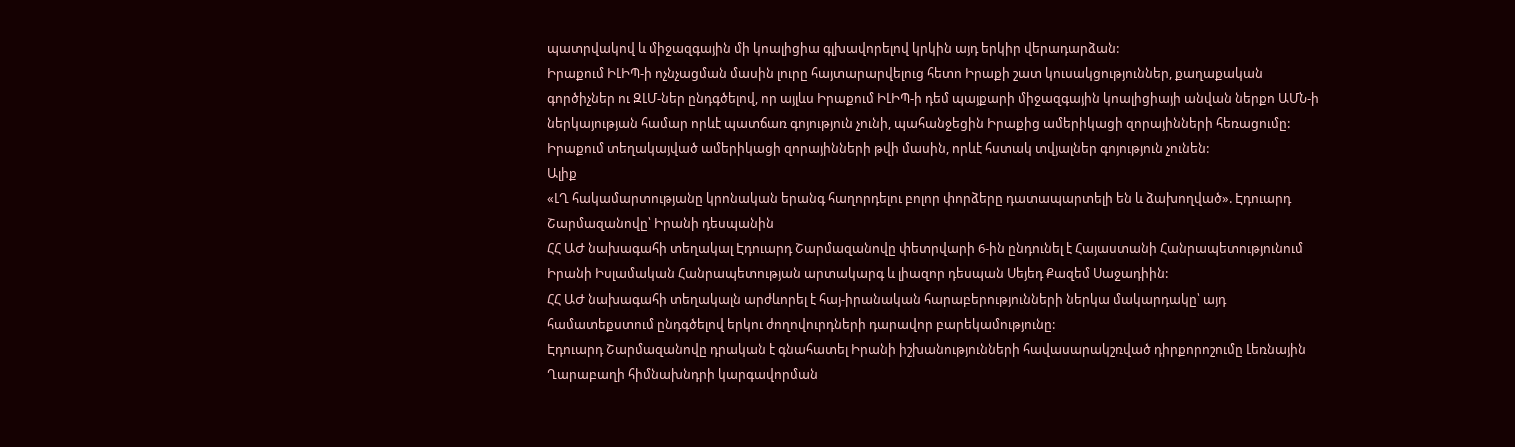պատրվակով և միջազգային մի կոալիցիա գլխավորելով կրկին այդ երկիր վերադարձան:
Իրաքում ԻԼԻՊ-ի ոչնչացման մասին լուրը հայտարարվելուց հետո Իրաքի շատ կուսակցություններ, քաղաքական գործիչներ ու ԶԼՄ-ներ ընդգծելով, որ այլևս Իրաքում ԻԼԻՊ-ի դեմ պայքարի միջազգային կոալիցիայի անվան ներքո ԱՄՆ-ի ներկայության համար որևէ պատճառ գոյություն չունի, պահանջեցին Իրաքից ամերիկացի զորայինների հեռացումը:
Իրաքում տեղակայված ամերիկացի զորայինների թվի մասին, որևէ հստակ տվյալներ գոյություն չունեն:
Ալիք
«ԼՂ հակամարտությանը կրոնական երանգ հաղորդելու բոլոր փորձերը դատապարտելի են և ձախողված». Էդուարդ Շարմազանովը՝ Իրանի դեսպանին
ՀՀ ԱԺ նախագահի տեղակալ Էդուարդ Շարմազանովը փետրվարի 6-ին ընդունել է Հայաստանի Հանրապետությունում Իրանի Իսլամական Հանրապետության արտակարգ և լիազոր դեսպան Սեյեդ Քազեմ Սաջադիին:
ՀՀ ԱԺ նախագահի տեղակալն արժևորել է հայ-իրանական հարաբերությունների ներկա մակարդակը՝ այդ համատեքստում ընդգծելով երկու ժողովուրդների դարավոր բարեկամությունը:
Էդուարդ Շարմազանովը դրական է գնահատել Իրանի իշխանությունների հավասարակշռված դիրքորոշումը Լեռնային Ղարաբաղի հիմնախնդրի կարգավորման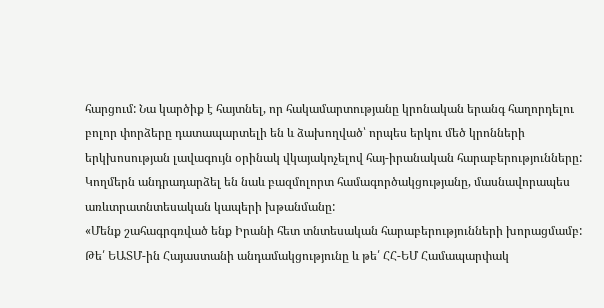հարցում: Նա կարծիք է հայտնել, որ հակամարտությանը կրոնական երանգ հաղորդելու բոլոր փորձերը դատապարտելի են և ձախողված՝ որպես երկու մեծ կրոնների երկխոսության լավագույն օրինակ վկայակոչելով հայ-իրանական հարաբերությունները:
Կողմերն անդրադարձել են նաև բազմոլորտ համագործակցությանը, մասնավորապես առևտրատնտեսական կապերի խթանմանը:
«Մենք շահագրգռված ենք Իրանի հետ տնտեսական հարաբերությունների խորացմամբ: Թե՛ ԵԱՏՄ-ին Հայաստանի անդամակցությունը և թե՛ ՀՀ-ԵՄ Համապարփակ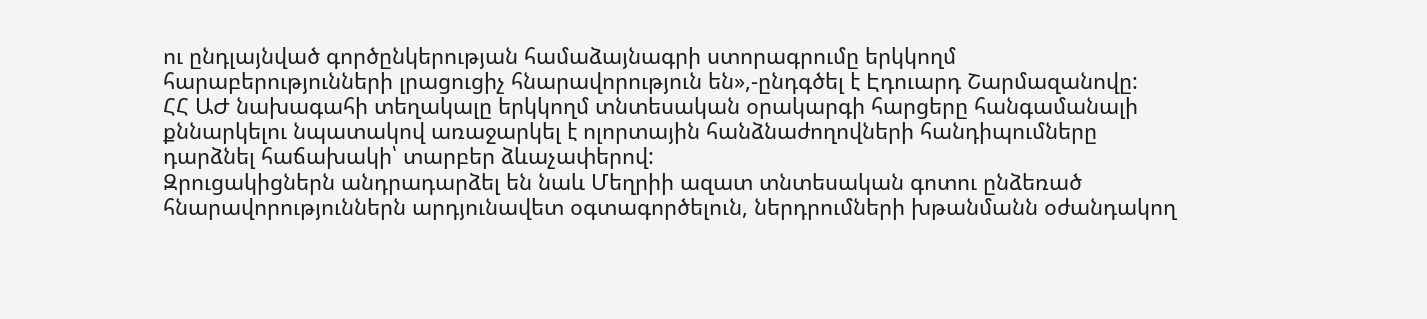ու ընդլայնված գործընկերության համաձայնագրի ստորագրումը երկկողմ հարաբերությունների լրացուցիչ հնարավորություն են»,-ընդգծել է Էդուարդ Շարմազանովը:
ՀՀ ԱԺ նախագահի տեղակալը երկկողմ տնտեսական օրակարգի հարցերը հանգամանալի քննարկելու նպատակով առաջարկել է ոլորտային հանձնաժողովների հանդիպումները դարձնել հաճախակի՝ տարբեր ձևաչափերով:
Զրուցակիցներն անդրադարձել են նաև Մեղրիի ազատ տնտեսական գոտու ընձեռած հնարավորություններն արդյունավետ օգտագործելուն, ներդրումների խթանմանն օժանդակող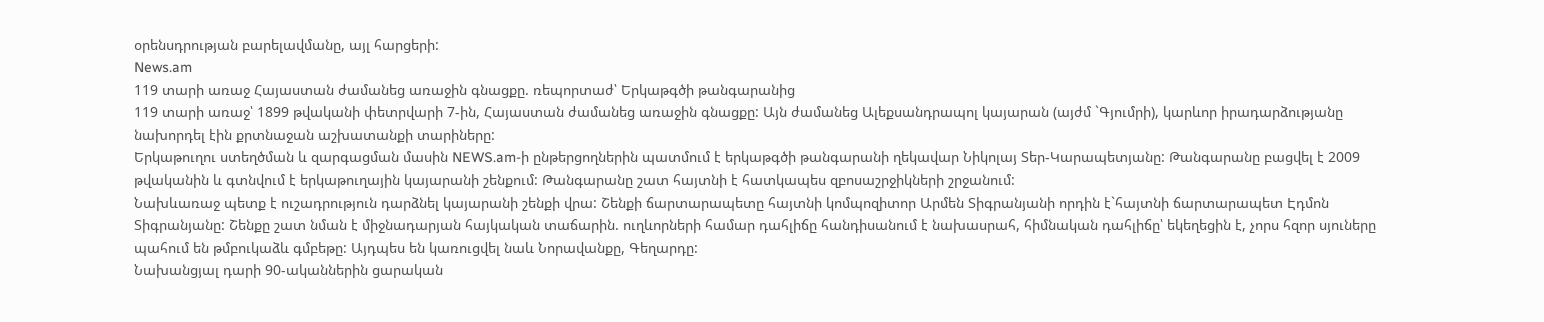օրենսդրության բարելավմանը, այլ հարցերի:
News.am
119 տարի առաջ Հայաստան ժամանեց առաջին գնացքը. ռեպորտաժ՝ Երկաթգծի թանգարանից
119 տարի առաջ՝ 1899 թվականի փետրվարի 7-ին, Հայաստան ժամանեց առաջին գնացքը: Այն ժամանեց Ալեքսանդրապոլ կայարան (այժմ `Գյումրի), կարևոր իրադարձությանը նախորդել էին քրտնաջան աշխատանքի տարիները:
Երկաթուղու ստեղծման և զարգացման մասին NEWS.am-ի ընթերցողներին պատմում է երկաթգծի թանգարանի ղեկավար Նիկոլայ Տեր-Կարապետյանը: Թանգարանը բացվել է 2009 թվականին և գտնվում է երկաթուղային կայարանի շենքում: Թանգարանը շատ հայտնի է հատկապես զբոսաշրջիկների շրջանում:
Նախևառաջ պետք է ուշադրություն դարձնել կայարանի շենքի վրա: Շենքի ճարտարապետը հայտնի կոմպոզիտոր Արմեն Տիգրանյանի որդին է`հայտնի ճարտարապետ Էդմոն Տիգրանյանը: Շենքը շատ նման է միջնադարյան հայկական տաճարին. ուղևորների համար դահլիճը հանդիսանում է նախասրահ, հիմնական դահլիճը՝ եկեղեցին է, չորս հզոր սյուները պահում են թմբուկաձև գմբեթը: Այդպես են կառուցվել նաև Նորավանքը, Գեղարդը:
Նախանցյալ դարի 90-ականներին ցարական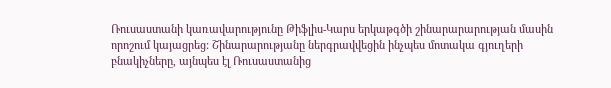Ռուսաստանի կառավարությունը Թիֆլիս-Կարս երկաթգծի շինարարարության մասին որոշում կայացրեց: Շինարարությանը ներգրավվեցին ինչպես մոտակա գյուղերի բնակիչները, այնպես էլ Ռուսաստանից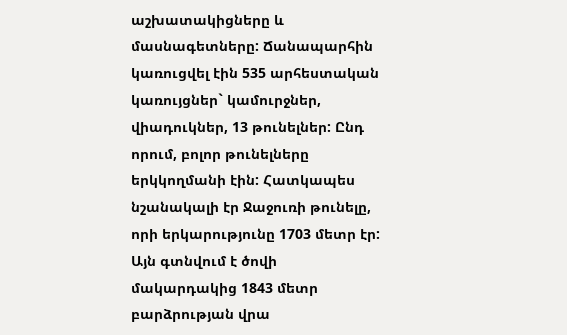աշխատակիցները և մասնագետները: Ճանապարհին կառուցվել էին 535 արհեստական կառույցներ` կամուրջներ, վիադուկներ, 13 թունելներ: Ընդ որում, բոլոր թունելները երկկողմանի էին: Հատկապես նշանակալի էր Ջաջուռի թունելը, որի երկարությունը 1703 մետր էր:
Այն գտնվում է ծովի մակարդակից 1843 մետր բարձրության վրա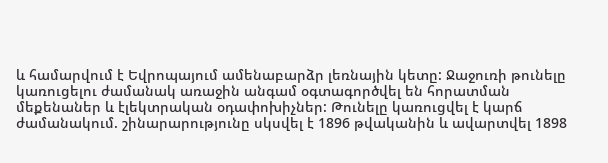և համարվում է Եվրոպայում ամենաբարձր լեռնային կետը: Ջաջուռի թունելը կառուցելու ժամանակ առաջին անգամ օգտագործվել են հորատման մեքենաներ և էլեկտրական օդափոխիչներ: Թունելը կառուցվել է կարճ ժամանակում. շինարարությունը սկսվել է 1896 թվականին և ավարտվել 1898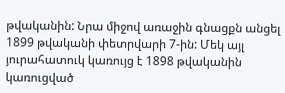թվականին: Նրա միջով առաջին գնացքն անցել 1899 թվականի փետրվարի 7-ին: Մեկ այլ յուրահատուկ կառույց է 1898 թվականին կառուցված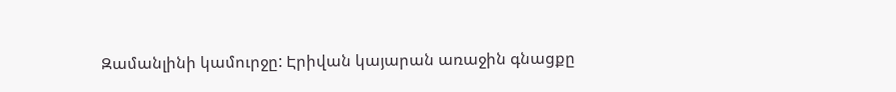Զամանլինի կամուրջը: Էրիվան կայարան առաջին գնացքը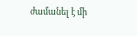ժամանել է մի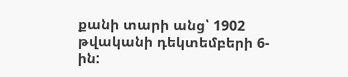քանի տարի անց՝ 1902 թվականի դեկտեմբերի 6-ին: